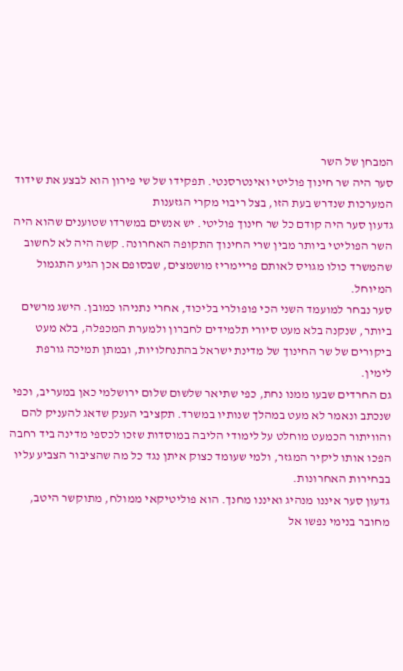המבחן של השר
סער היה שר חינוך פוליטי ואינטרסנטי. תפקידו של שי פירון הוא לבצע את שידוד המערכות שנדרש בעת הזו, בצל ריבוי מקרי הגזענות
גדעון סער היה קודם כל שר חינוך פוליטי. יש אנשים במשרדו שטוענים שהוא היה השר הפוליטי ביותר מבין שרי החינוך התקופה האחרונה. קשה היה לא לחשוב שהמשרד כולו מגויס לאותם פריימריז מושמצים, שבסופם אכן הגיע התגמול המיוחל.
סער נבחר למועמד השני הכי פופולרי בליכוד, אחרי נתניהו כמובן. הישג מרשים ביותר, שנקנה בלא מעט סיורי תלמידים לחברון ולמערת המכפלה, בלא מעט ביקורים של שר החינוך של מדינת ישראל בהתנחלויות, ובמתן תמיכה גורפת לימין.
גם החרדים שבעו ממנו נחת, כפי שתיאר שלשום שלום ירושלמי כאן במעריב, וכפי שנכתב ונאמר לא מעט במהלך שנותיו במשרד. תקציבי הענק שדאג להעניק להם והוויתור הכמעט מוחלט על לימודי הליבה במוסדות שזכו לכספי מדינה ביד רחבה הפכו אותו ליקיר המגזר, ולמי שעומד כצוק איתן נגד כל מה שהציבור הצביע עליו בבחירות האחרונות.
גדעון סער איננו מנהיג ואיננו מחנך. הוא פוליטיקאי ממולח, מתוקשר היטב, מחובר בנימי נפשו אל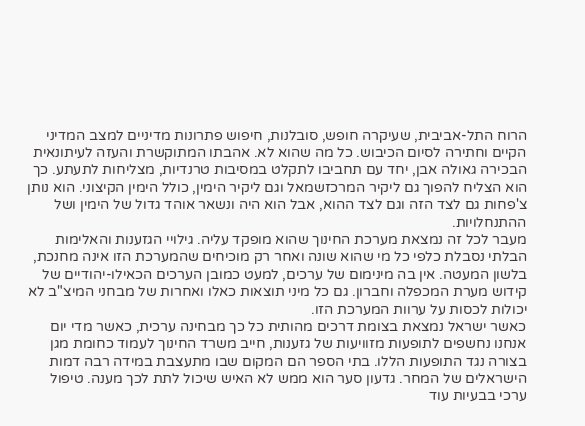הרוח התל-אביבית, שעיקרה חופש, סובלנות, חיפוש פתרונות מדיניים למצב המדיני הקיים וחתירה לסיום הכיבוש. כל מה שהוא לא. אהבתו המתוקשרת והעזה לעיתונאית הבכירה גאולה אבן, יחד עם תחביבו לתקלט במסיבות טרנדיות, מצליחות לתעתע. כך הוא הצליח להפוך גם ליקיר המרכזשמאל וגם ליקיר הימין, כולל הימין הקיצוני. הוא נותן צ'פחות גם לצד הזה וגם לצד ההוא, אבל הוא היה ונשאר אוהד גדול של הימין ושל ההתנחלויות.
מעבר לכל זה נמצאת מערכת החינוך שהוא מופקד עליה. גילויי הגזענות והאלימות הבלתי נסבלת כלפי כל מי שהוא שונה ואחר רק מוכיחים שהמערכת הזו אינה מחנכת, בלשון המעטה. אין בה מינימום של ערכים, למעט כמובן הערכים הכאילו-יהודיים של קידוש מערת המכפלה וחברון. גם כל מיני תוצאות כאלו ואחרות של מבחני המיצ"ב לא יכולות לכסות על ערוות המערכת הזו.
כאשר ישראל נמצאת בצומת דרכים מהותית כל כך מבחינה ערכית, כאשר מדי יום אנחנו נחשפים לתופעות מזוויעות של גזענות, חייב משרד החינוך לעמוד כחומת מגן בצורה נגד התופעות הללו. בתי הספר הם המקום שבו מתעצבת במידה רבה דמות הישראלים של המחר. גדעון סער הוא ממש לא האיש שיכול לתת לכך מענה. טיפול ערכי בבעיות עוד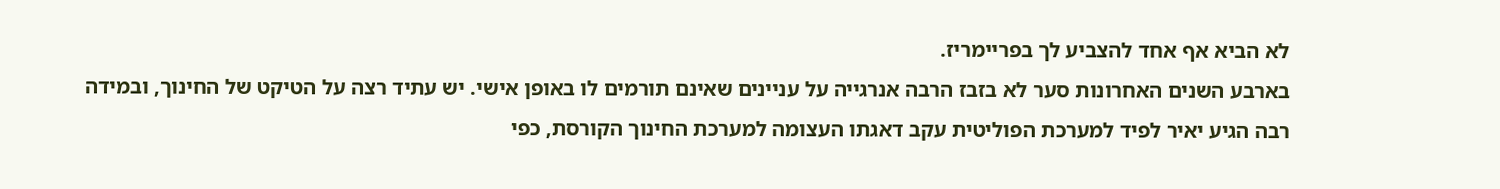לא הביא אף אחד להצביע לך בפריימריז.
בארבע השנים האחרונות סער לא בזבז הרבה אנרגייה על עניינים שאינם תורמים לו באופן אישי. יש עתיד רצה על הטיקט של החינוך, ובמידה רבה הגיע יאיר לפיד למערכת הפוליטית עקב דאגתו העצומה למערכת החינוך הקורסת, כפי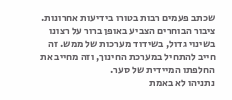שכתב פעמים רבות בטורו בידיעות אחרונות. ציבור הבוחרים הצביע באופן ברור על רצונו בשינוי גדול, בשידוד מערכות של ממש. זה חייב להתחיל במערכת החינוך, וזה מחייב את החלפתו המיידית של סער.
נתניהו לא באמת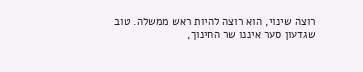רוצה שינוי, הוא רוצה להיות ראש ממשלה. טוב שגדעון סער איננו שר החינוך,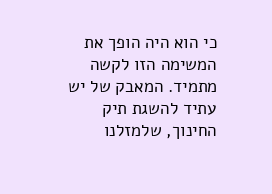כי הוא היה הופך את המשימה הזו לקשה מתמיד. המאבק של יש עתיד להשגת תיק החינוך, שלמזלנו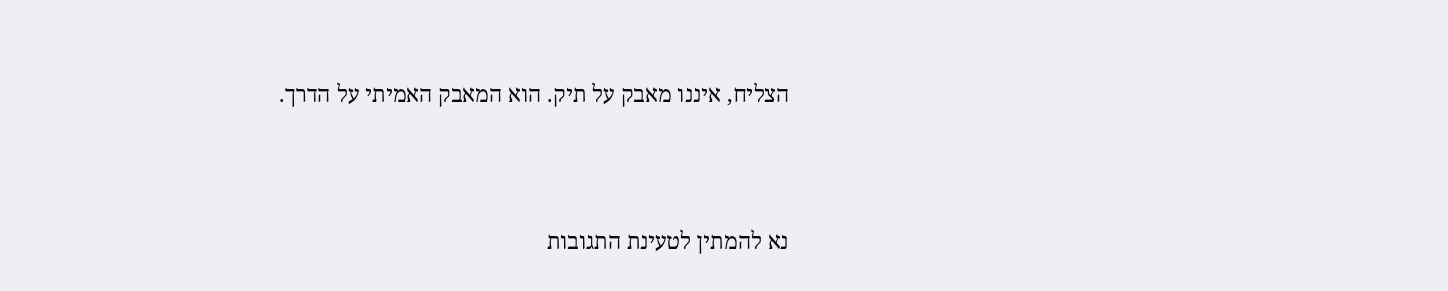הצליח, איננו מאבק על תיק. הוא המאבק האמיתי על הדרך.




נא להמתין לטעינת התגובות